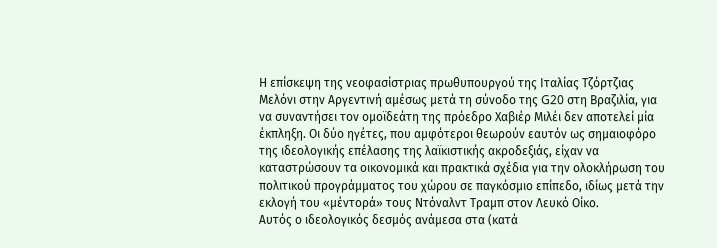Η επίσκεψη της νεοφασίστριας πρωθυπουργού της Ιταλίας Τζόρτζιας Μελόνι στην Αργεντινή αμέσως μετά τη σύνοδο της G20 στη Βραζιλία, για να συναντήσει τον ομοϊδεάτη της πρόεδρο Χαβιέρ Μιλέι δεν αποτελεί μία έκπληξη. Οι δύο ηγέτες, που αμφότεροι θεωρούν εαυτόν ως σημαιοφόρο της ιδεολογικής επέλασης της λαϊκιστικής ακροδεξιάς, είχαν να καταστρώσουν τα οικονομικά και πρακτικά σχέδια για την ολοκλήρωση του πολιτικού προγράμματος του χώρου σε παγκόσμιο επίπεδο, ιδίως μετά την εκλογή του «μέντορά» τους Ντόναλντ Τραμπ στον Λευκό Οίκο.
Αυτός ο ιδεολογικός δεσμός ανάμεσα στα (κατά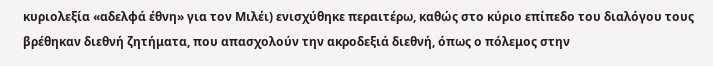κυριολεξία «αδελφά έθνη» για τον Μιλέι) ενισχύθηκε περαιτέρω, καθώς στο κύριο επίπεδο του διαλόγου τους βρέθηκαν διεθνή ζητήματα, που απασχολούν την ακροδεξιά διεθνή, όπως ο πόλεμος στην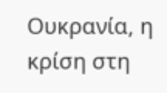Ουκρανία, η κρίση στη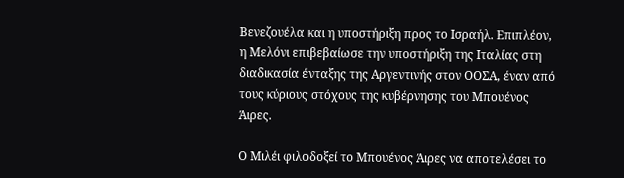Βενεζουέλα και η υποστήριξη προς το Ισραήλ. Επιπλέον, η Μελόνι επιβεβαίωσε την υποστήριξη της Ιταλίας στη διαδικασία ένταξης της Αργεντινής στον ΟΟΣΑ, έναν από τους κύριους στόχους της κυβέρνησης του Μπουένος Άιρες.

Ο Μιλέι φιλοδοξεί το Μπουένος Άιρες να αποτελέσει το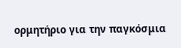ορμητήριο για την παγκόσμια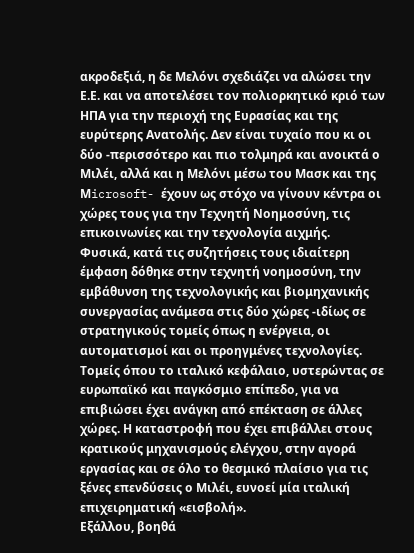ακροδεξιά, η δε Μελόνι σχεδιάζει να αλώσει την Ε.Ε. και να αποτελέσει τον πολιορκητικό κριό των ΗΠΑ για την περιοχή της Ευρασίας και της ευρύτερης Ανατολής. Δεν είναι τυχαίο που κι οι δύο -περισσότερο και πιο τολμηρά και ανοικτά ο Μιλέι, αλλά και η Μελόνι μέσω του Μασκ και της Μicrosoft- έχουν ως στόχο να γίνουν κέντρα οι χώρες τους για την Τεχνητή Νοημοσύνη, τις επικοινωνίες και την τεχνολογία αιχμής.
Φυσικά, κατά τις συζητήσεις τους ιδιαίτερη έμφαση δόθηκε στην τεχνητή νοημοσύνη, την εμβάθυνση της τεχνολογικής και βιομηχανικής συνεργασίας ανάμεσα στις δύο χώρες -ιδίως σε στρατηγικούς τομείς όπως η ενέργεια, οι αυτοματισμοί και οι προηγμένες τεχνολογίες. Τομείς όπου το ιταλικό κεφάλαιο, υστερώντας σε ευρωπαϊκό και παγκόσμιο επίπεδο, για να επιβιώσει έχει ανάγκη από επέκταση σε άλλες χώρες. Η καταστροφή που έχει επιβάλλει στους κρατικούς μηχανισμούς ελέγχου, στην αγορά εργασίας και σε όλο το θεσμικό πλαίσιο για τις ξένες επενδύσεις ο Μιλέι, ευνοεί μία ιταλική επιχειρηματική «εισβολή».
Εξάλλου, βοηθά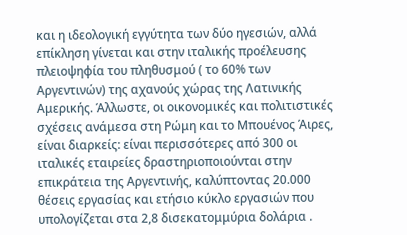και η ιδεολογική εγγύτητα των δύο ηγεσιών, αλλά επίκληση γίνεται και στην ιταλικής προέλευσης πλειοψηφία του πληθυσμού ( το 60% των Αργεντινών) της αχανούς χώρας της Λατινικής Αμερικής. Άλλωστε, οι οικονομικές και πολιτιστικές σχέσεις ανάμεσα στη Ρώμη και το Μπουένος Άιρες, είναι διαρκείς: είναι περισσότερες από 300 οι ιταλικές εταιρείες δραστηριοποιούνται στην επικράτεια της Αργεντινής, καλύπτοντας 20.000 θέσεις εργασίας και ετήσιο κύκλο εργασιών που υπολογίζεται στα 2,8 δισεκατομμύρια δολάρια .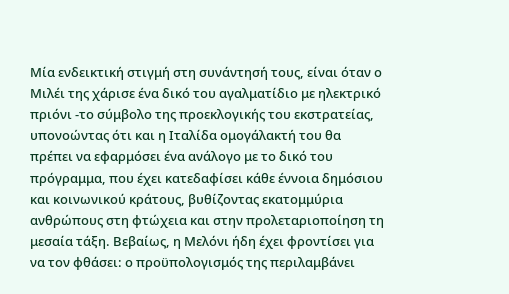Μία ενδεικτική στιγμή στη συνάντησή τους, είναι όταν ο Μιλέι της χάρισε ένα δικό του αγαλματίδιο με ηλεκτρικό πριόνι -το σύμβολο της προεκλογικής του εκστρατείας, υπονοώντας ότι και η Ιταλίδα ομογάλακτή του θα πρέπει να εφαρμόσει ένα ανάλογο με το δικό του πρόγραμμα, που έχει κατεδαφίσει κάθε έννοια δημόσιου και κοινωνικού κράτους, βυθίζοντας εκατομμύρια ανθρώπους στη φτώχεια και στην προλεταριοποίηση τη μεσαία τάξη. Βεβαίως, η Μελόνι ήδη έχει φροντίσει για να τον φθάσει: ο προϋπολογισμός της περιλαμβάνει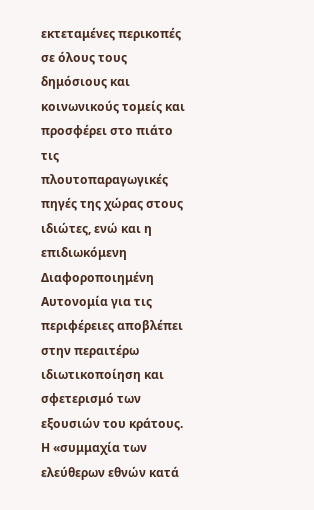εκτεταμένες περικοπές σε όλους τους δημόσιους και κοινωνικούς τομείς και προσφέρει στο πιάτο τις πλουτοπαραγωγικές πηγές της χώρας στους ιδιώτες, ενώ και η επιδιωκόμενη Διαφοροποιημένη Αυτονομία για τις περιφέρειες αποβλέπει στην περαιτέρω ιδιωτικοποίηση και σφετερισμό των εξουσιών του κράτους. Η «συμμαχία των ελεύθερων εθνών κατά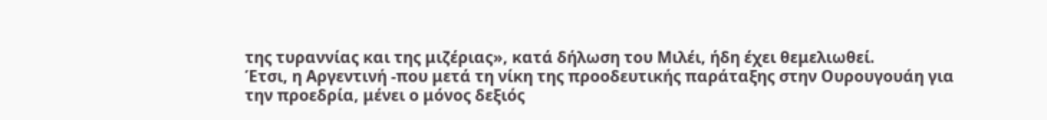της τυραννίας και της μιζέριας», κατά δήλωση του Μιλέι, ήδη έχει θεμελιωθεί.
Έτσι, η Αργεντινή -που μετά τη νίκη της προοδευτικής παράταξης στην Ουρουγουάη για την προεδρία, μένει ο μόνος δεξιός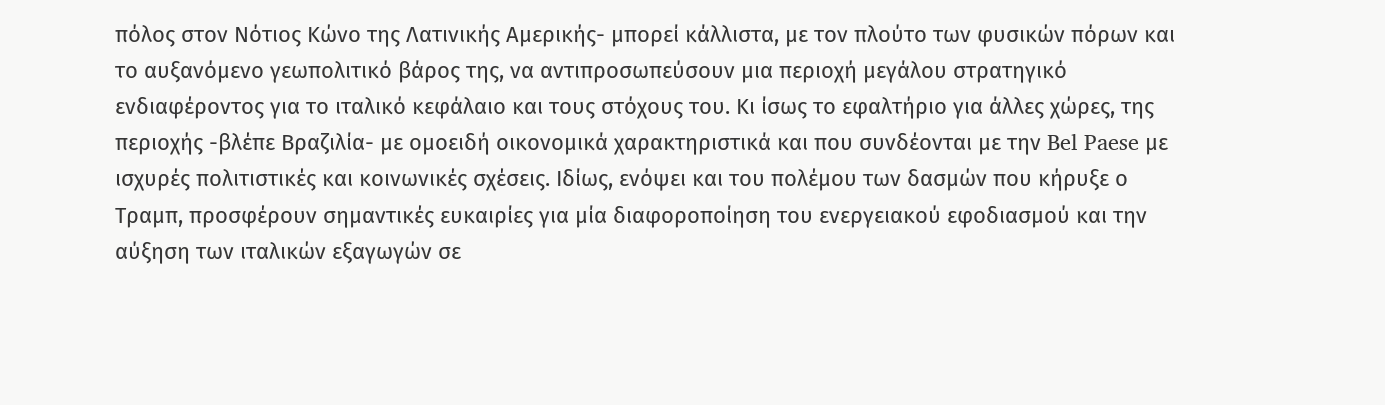πόλος στον Νότιος Κώνο της Λατινικής Αμερικής- μπορεί κάλλιστα, με τον πλούτο των φυσικών πόρων και το αυξανόμενο γεωπολιτικό βάρος της, να αντιπροσωπεύσουν μια περιοχή μεγάλου στρατηγικό ενδιαφέροντος για το ιταλικό κεφάλαιο και τους στόχους του. Κι ίσως το εφαλτήριο για άλλες χώρες, της περιοχής -βλέπε Βραζιλία- με ομοειδή οικονομικά χαρακτηριστικά και που συνδέονται με την Bel Paese με ισχυρές πολιτιστικές και κοινωνικές σχέσεις. Ιδίως, ενόψει και του πολέμου των δασμών που κήρυξε ο Τραμπ, προσφέρουν σημαντικές ευκαιρίες για μία διαφοροποίηση του ενεργειακού εφοδιασμού και την αύξηση των ιταλικών εξαγωγών σε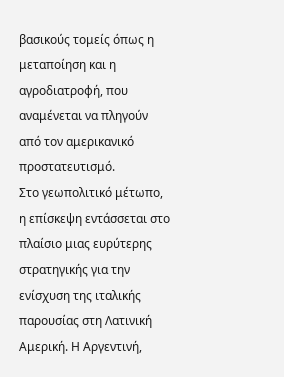βασικούς τομείς όπως η μεταποίηση και η αγροδιατροφή, που αναμένεται να πληγούν από τον αμερικανικό προστατευτισμό.
Στο γεωπολιτικό μέτωπο, η επίσκεψη εντάσσεται στο πλαίσιο μιας ευρύτερης στρατηγικής για την ενίσχυση της ιταλικής παρουσίας στη Λατινική Αμερική. Η Αργεντινή,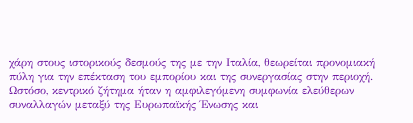χάρη στους ιστορικούς δεσμούς της με την Ιταλία, θεωρείται προνομιακή πύλη για την επέκταση του εμπορίου και της συνεργασίας στην περιοχή. Ωστόσο, κεντρικό ζήτημα ήταν η αμφιλεγόμενη συμφωνία ελεύθερων συναλλαγών μεταξύ της Ευρωπαϊκής Ένωσης και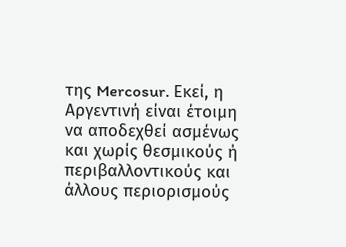της Mercosur. Εκεί, η Αργεντινή είναι έτοιμη να αποδεχθεί ασμένως και χωρίς θεσμικούς ή περιβαλλοντικούς και άλλους περιορισμούς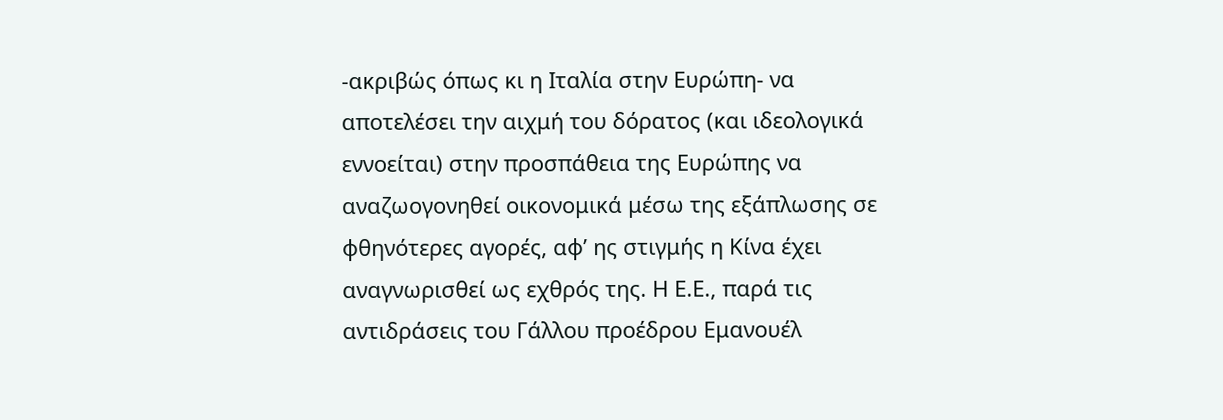-ακριβώς όπως κι η Ιταλία στην Ευρώπη- να αποτελέσει την αιχμή του δόρατος (και ιδεολογικά εννοείται) στην προσπάθεια της Ευρώπης να αναζωογονηθεί οικονομικά μέσω της εξάπλωσης σε φθηνότερες αγορές, αφ’ ης στιγμής η Κίνα έχει αναγνωρισθεί ως εχθρός της. Η Ε.Ε., παρά τις αντιδράσεις του Γάλλου προέδρου Εμανουέλ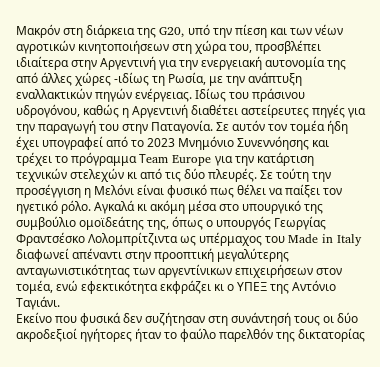Μακρόν στη διάρκεια της G20, υπό την πίεση και των νέων αγροτικών κινητοποιήσεων στη χώρα του, προσβλέπει ιδιαίτερα στην Αργεντινή για την ενεργειακή αυτονομία της από άλλες χώρες -ιδίως τη Ρωσία, με την ανάπτυξη εναλλακτικών πηγών ενέργειας. Ιδίως του πράσινου υδρογόνου, καθώς η Αργεντινή διαθέτει αστείρευτες πηγές για την παραγωγή του στην Παταγονία. Σε αυτόν τον τομέα ήδη έχει υπογραφεί από το 2023 Μνημόνιο Συνεννόησης και τρέχει το πρόγραμμα Τeam Europe για την κατάρτιση τεχνικών στελεχών κι από τις δύο πλευρές. Σε τούτη την προσέγγιση η Μελόνι είναι φυσικό πως θέλει να παίξει τον ηγετικό ρόλο. Αγκαλά κι ακόμη μέσα στο υπουργικό της συμβούλιο ομοϊδεάτης της, όπως ο υπουργός Γεωργίας Φραντσέσκο Λολομπρίτζιντα ως υπέρμαχος του Made in Italy διαφωνεί απέναντι στην προοπτική μεγαλύτερης ανταγωνιστικότητας των αργεντίνικων επιχειρήσεων στον τομέα, ενώ εφεκτικότητα εκφράζει κι ο ΥΠΕΞ της Αντόνιο Ταγιάνι.
Εκείνο που φυσικά δεν συζήτησαν στη συνάντησή τους οι δύο ακροδεξιοί ηγήτορες ήταν το φαύλο παρελθόν της δικτατορίας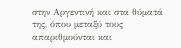στην Αργεντινή και στα θύματά της, όπου μεταξύ τους απαριθμούνται και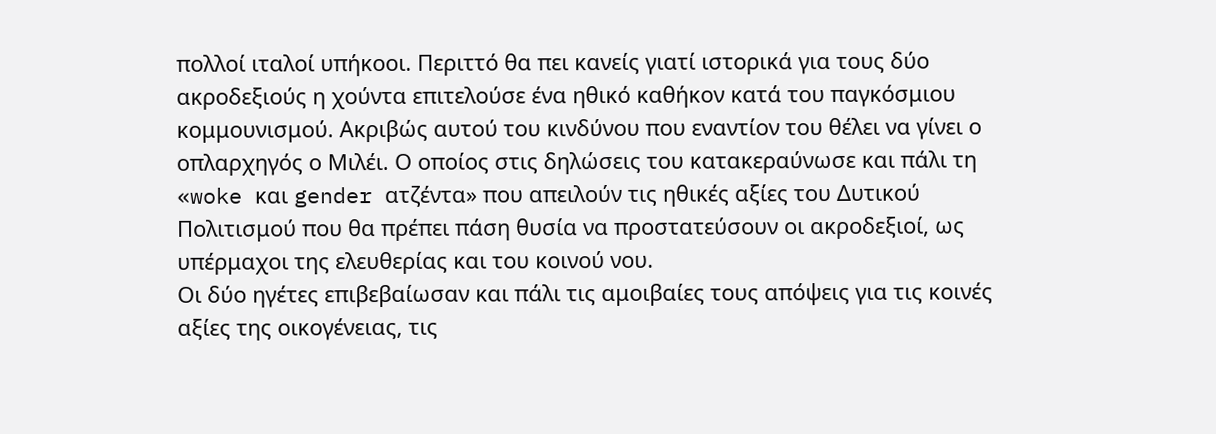πολλοί ιταλοί υπήκοοι. Περιττό θα πει κανείς γιατί ιστορικά για τους δύο ακροδεξιούς η χούντα επιτελούσε ένα ηθικό καθήκον κατά του παγκόσμιου κομμουνισμού. Ακριβώς αυτού του κινδύνου που εναντίον του θέλει να γίνει ο οπλαρχηγός ο Μιλέι. Ο οποίος στις δηλώσεις του κατακεραύνωσε και πάλι τη «woke και gender ατζέντα» που απειλούν τις ηθικές αξίες του Δυτικού Πολιτισμού που θα πρέπει πάση θυσία να προστατεύσουν οι ακροδεξιοί, ως υπέρμαχοι της ελευθερίας και του κοινού νου.
Οι δύο ηγέτες επιβεβαίωσαν και πάλι τις αμοιβαίες τους απόψεις για τις κοινές αξίες της οικογένειας, τις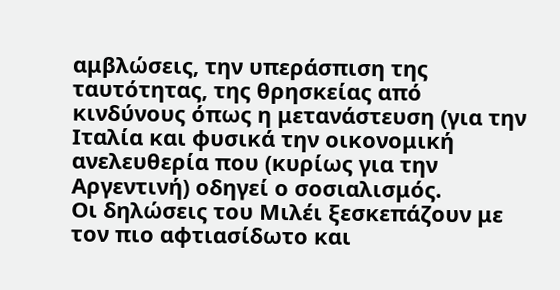αμβλώσεις, την υπεράσπιση της ταυτότητας, της θρησκείας από κινδύνους όπως η μετανάστευση (για την Ιταλία και φυσικά την οικονομική ανελευθερία που (κυρίως για την Αργεντινή) οδηγεί ο σοσιαλισμός.
Οι δηλώσεις του Μιλέι ξεσκεπάζουν με τον πιο αφτιασίδωτο και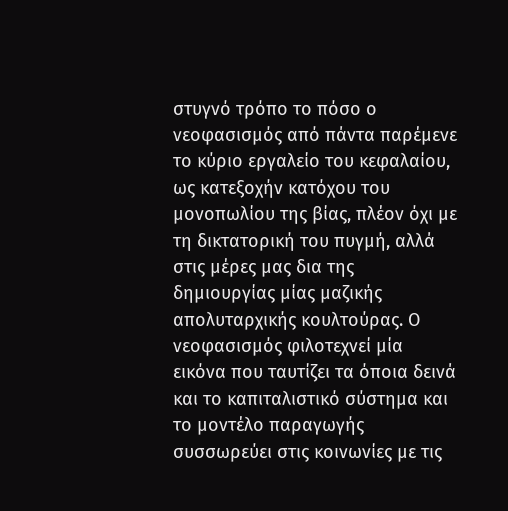στυγνό τρόπο το πόσο ο νεοφασισμός από πάντα παρέμενε το κύριο εργαλείο του κεφαλαίου, ως κατεξοχήν κατόχου του μονοπωλίου της βίας, πλέον όχι με τη δικτατορική του πυγμή, αλλά στις μέρες μας δια της δημιουργίας μίας μαζικής απολυταρχικής κουλτούρας. Ο νεοφασισμός φιλοτεχνεί μία εικόνα που ταυτίζει τα όποια δεινά και το καπιταλιστικό σύστημα και το μοντέλο παραγωγής συσσωρεύει στις κοινωνίες με τις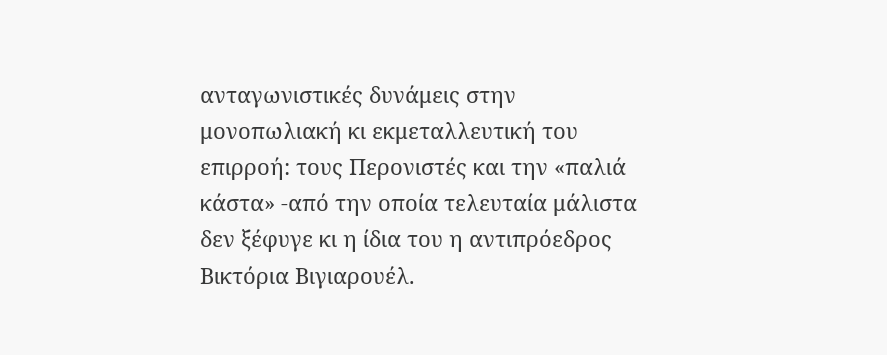ανταγωνιστικές δυνάμεις στην μονοπωλιακή κι εκμεταλλευτική του επιρροή: τους Περονιστές και την «παλιά κάστα» -από την οποία τελευταία μάλιστα δεν ξέφυγε κι η ίδια του η αντιπρόεδρος Βικτόρια Βιγιαρουέλ.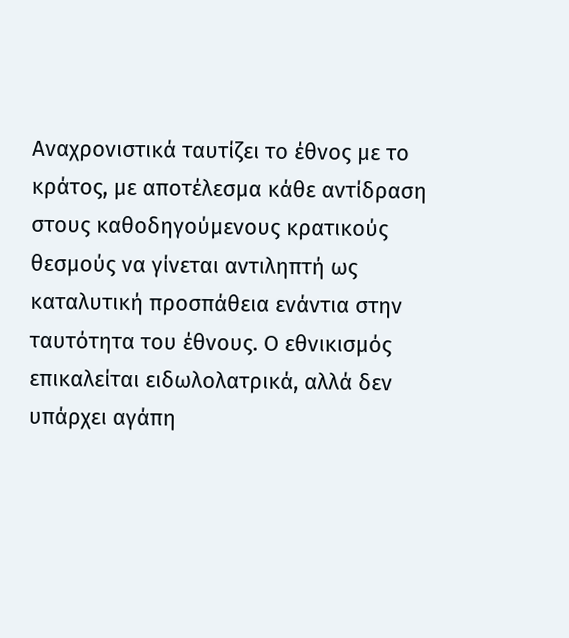Αναχρονιστικά ταυτίζει το έθνος με το κράτος, με αποτέλεσμα κάθε αντίδραση στους καθοδηγούμενους κρατικούς θεσμούς να γίνεται αντιληπτή ως καταλυτική προσπάθεια ενάντια στην ταυτότητα του έθνους. Ο εθνικισμός επικαλείται ειδωλολατρικά, αλλά δεν υπάρχει αγάπη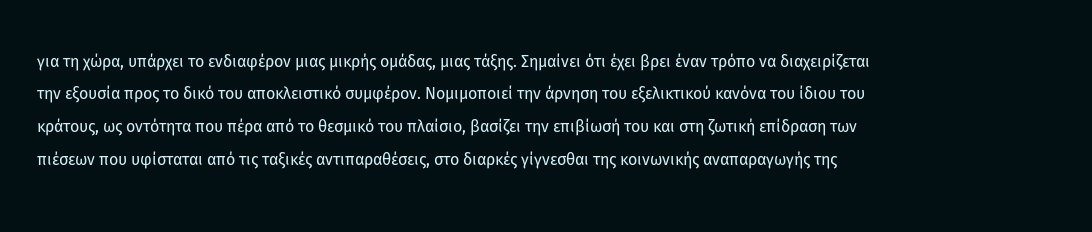για τη χώρα, υπάρχει το ενδιαφέρον μιας μικρής ομάδας, μιας τάξης. Σημαίνει ότι έχει βρει έναν τρόπο να διαχειρίζεται την εξουσία προς το δικό του αποκλειστικό συμφέρον. Νομιμοποιεί την άρνηση του εξελικτικού κανόνα του ίδιου του κράτους, ως οντότητα που πέρα από το θεσμικό του πλαίσιο, βασίζει την επιβίωσή του και στη ζωτική επίδραση των πιέσεων που υφίσταται από τις ταξικές αντιπαραθέσεις, στο διαρκές γίγνεσθαι της κοινωνικής αναπαραγωγής της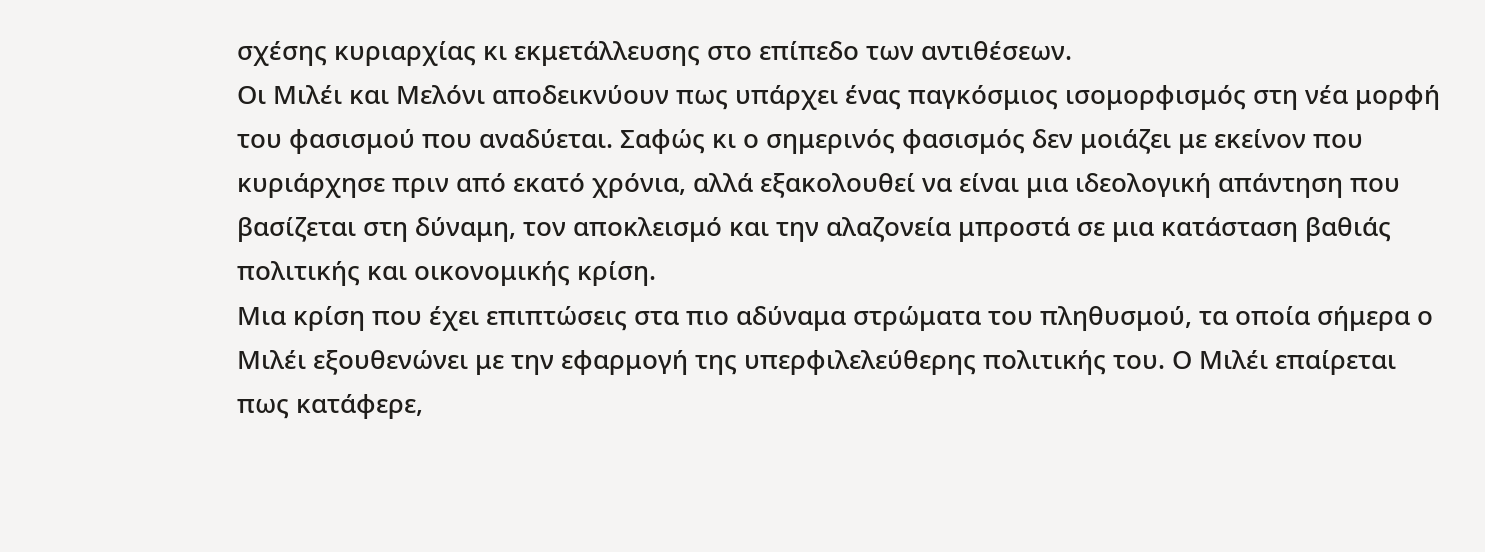σχέσης κυριαρχίας κι εκμετάλλευσης στο επίπεδο των αντιθέσεων.
Οι Μιλέι και Μελόνι αποδεικνύουν πως υπάρχει ένας παγκόσμιος ισομορφισμός στη νέα μορφή του φασισμού που αναδύεται. Σαφώς κι ο σημερινός φασισμός δεν μοιάζει με εκείνον που κυριάρχησε πριν από εκατό χρόνια, αλλά εξακολουθεί να είναι μια ιδεολογική απάντηση που βασίζεται στη δύναμη, τον αποκλεισμό και την αλαζονεία μπροστά σε μια κατάσταση βαθιάς πολιτικής και οικονομικής κρίση.
Μια κρίση που έχει επιπτώσεις στα πιο αδύναμα στρώματα του πληθυσμού, τα οποία σήμερα ο Μιλέι εξουθενώνει με την εφαρμογή της υπερφιλελεύθερης πολιτικής του. Ο Μιλέι επαίρεται πως κατάφερε,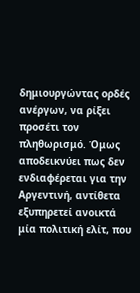δημιουργώντας ορδές ανέργων, να ρίξει προσέτι τον πληθωρισμό. Όμως αποδεικνύει πως δεν ενδιαφέρεται για την Αργεντινή, αντίθετα εξυπηρετεί ανοικτά μία πολιτική ελίτ, που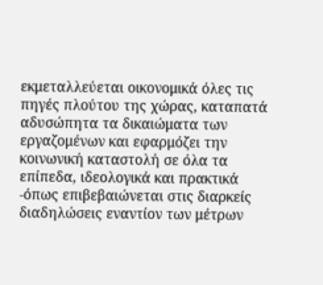εκμεταλλεύεται οικονομικά όλες τις πηγές πλούτου της χώρας, καταπατά αδυσώπητα τα δικαιώματα των εργαζομένων και εφαρμόζει την κοινωνική καταστολή σε όλα τα επίπεδα, ιδεολογικά και πρακτικά -όπως επιβεβαιώνεται στις διαρκείς διαδηλώσεις εναντίον των μέτρων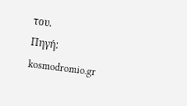του.
Πηγή: kosmodromio.gr